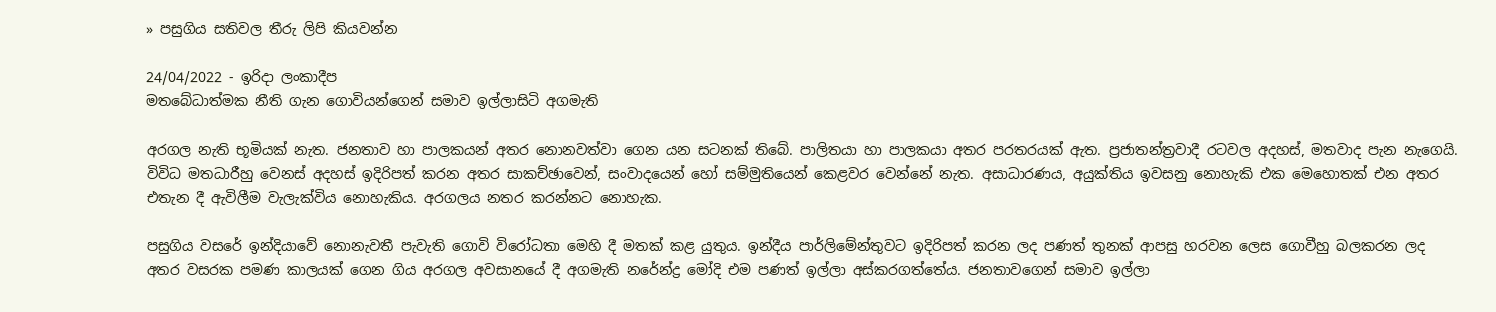» පසුගිය සතිවල තීරු ලිපි කියවන්න

24/04/2022 - ඉරිදා ලංකාදීප
මතබේධාත්මක නීති ගැන ගොවියන්ගෙන් සමාව ඉල්ලාසිටි අගමැති

අරගල නැති භූමියක් නැත. ජනතාව හා පාලකයන් අතර නොනවත්වා ගෙන යන සටනක් තිබේ. පාලිතයා හා පාලකයා අතර පරතරයක් ඇත. ප්‍රජාතන්ත්‍රවාදී රටවල අදහස්, මතවාද පැන නැගෙයි. විවිධ මතධාරීහු වෙනස් අදහස් ඉදිරිපත් කරන අතර සාකච්ඡාවෙන්, සංවාදයෙන් හෝ සම්මුතියෙන් කෙළවර වෙන්නේ නැත. අසාධාරණය, අයුක්තිය ඉවසනු නොහැකි එක මෙහොතක් එන අතර එතැන දී ඇවිලීම වැලැක්විය නොහැකිය. අරගලය නතර කරන්නට නොහැක.

පසුගිය වසරේ ඉන්දියාවේ නොනැවතී පැවැති ගොවි විරෝධතා මෙහි දී මතක් කළ යුතුය. ඉන්දීය පාර්ලිමේන්තුවට ඉදිරිපත් කරන ලද පණත් තුනක් ආපසු හරවන ලෙස ගොවීහු බලකරන ලද අතර වසරක පමණ කාලයක් ගෙන ගිය අරගල අවසානයේ දී අගමැති නරේන්ද්‍ර මෝදි එම පණත් ඉල්ලා අස්කරගත්තේය. ජනතාවගෙන් සමාව ඉල්ලා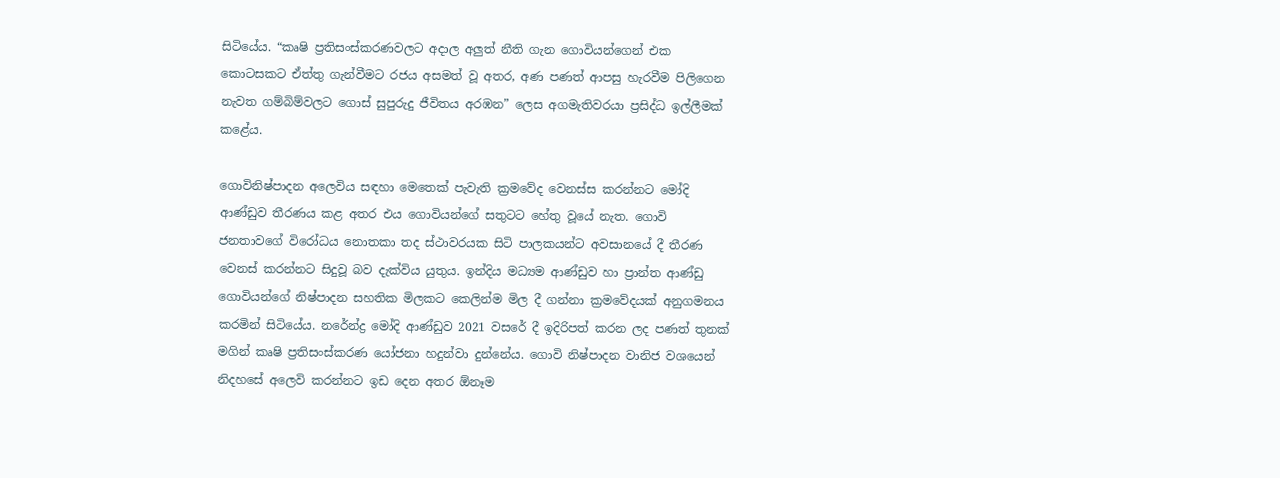සිටියේය. “කෘෂි ප්‍රතිසංස්කරණවලට අදාල අලුත් නීති ගැන ගොවියන්ගෙන් එක කොටසකට ඒත්තු ගැන්වීමට රජය අසමත් වූ අතර, අණ පණත් ආපසු හැරවීම පිලිගෙන නැවත ගම්බිම්වලට ගොස් සුපුරුදු ජීවිතය අරඹන” ලෙස අගමැතිවරයා ප්‍රසිද්ධ ඉල්ලීමක් කළේය.

ගොවිනිෂ්පාදන අලෙවිය සඳහා මෙතෙක් පැවැති ක්‍රමවේද වෙනස්ස කරන්නට මෝදි ආණ්ඩුව තීරණය කළ අතර එය ගොවියන්ගේ සතුටට හේතු වූයේ නැත. ගොවි ජනතාවගේ විරෝධය නොතකා තද ස්ථාවරයක සිටි පාලකයන්ට අවසානයේ දී තීරණ වෙනස් කරන්නට සිදුවූ බව දැක්විය යුතුය. ඉන්දිය මධ්‍යම ආණ්ඩුව හා ප්‍රාන්ත ආණ්ඩු ගොවියන්ගේ නිෂ්පාදන සහතික මිලකට කෙලින්ම මිල දී ගන්නා ක්‍රමවේදයක් අනුගමනය කරමින් සිටියේය. නරේන්ද්‍ර මෝදි ආණ්ඩුව 2021 වසරේ දී ඉදිරිපත් කරන ලද පණත් තුනක් මගින් කෘෂි ප්‍රතිසංස්කරණ යෝජනා හදුන්වා දුන්නේය. ගොවි නිෂ්පාදන වානිජ වශයෙන් නිදහසේ අලෙවි කරන්නට ඉඩ දෙන අතර ඕනෑම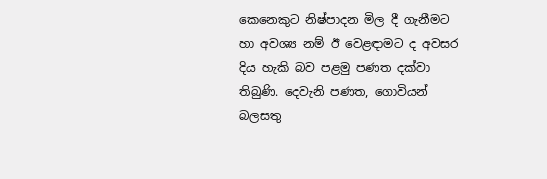කෙනෙකුට නිෂ්පාදන මිල දී ගැනීමට හා අවශ්‍ය නම් ඊ වෙළඳාමට ද අවසර දිය හැකි බව පළමු පණත දක්වා තිබුණි. දෙවැනි පණත, ගොවියන් බලසතු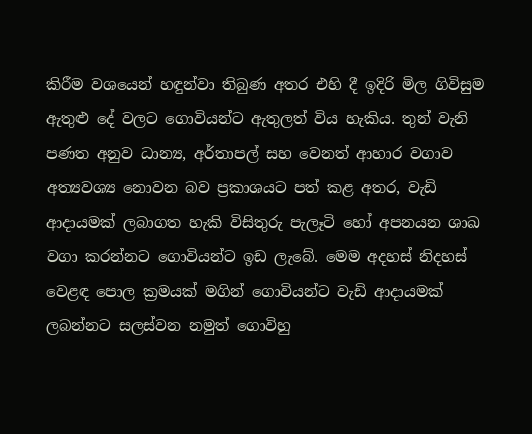කිරීම වශයෙන් හඳුන්වා තිබුණ අතර එහි දී ඉදිරි මිල ගිවිසුම ඇතුළු දේ වලට ගොවියන්ට ඇතුලත් විය හැකිය. තුන් වැනි පණත අනුව ධාන්‍ය, අර්තාපල් සහ වෙනත් ආහාර වගාව අත්‍යවශ්‍ය නොවන බව ප්‍රකාශයට පත් කළ අතර, වැඩි ආදායමක් ලබාගත හැකි විසිතුරු පැලෑටි හෝ අපනයන ශාඛ වගා කරන්නට ගොවියන්ට ඉඩ ලැබේ. මෙම අදහස් නිදහස් වෙළඳ පොල ක්‍රමයක් මගින් ගොවියන්ට වැඩි ආදායමක් ලබන්නට සලස්වන නමුත් ගොවිහු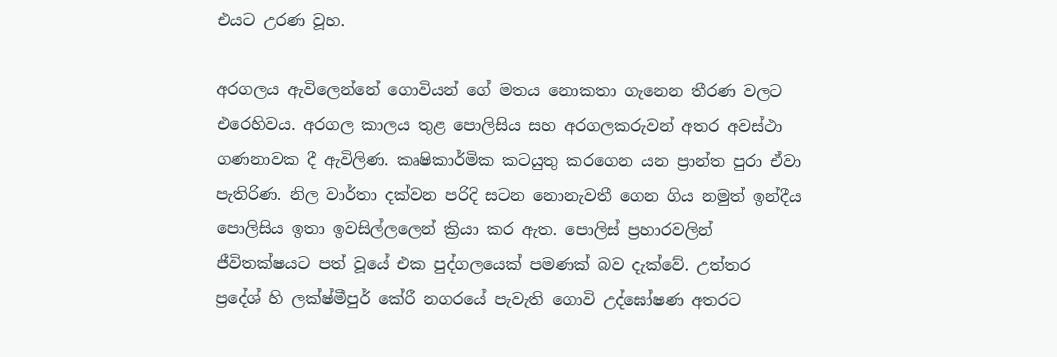එයට උරණ වූහ.

අරගලය ඇවිලෙන්නේ ගොවියන් ගේ මතය නොකතා ගැනෙන තීරණ වලට එරෙහිවය. අරගල කාලය තුළ පොලිසිය සහ අරගලකරුවන් අතර අවස්ථා ගණනාවක දී ඇවිලිණ. කෘෂිකාර්මික කටයුතු කරගෙන යන ප්‍රාන්ත පුරා ඒවා පැතිරිණ. නිල වාර්තා දක්වන පරිදි සටන නොනැවතී ගෙන ගිය නමුත් ඉන්දීය පොලිසිය ඉතා ඉවසිල්ලලෙන් ක්‍රියා කර ඇත. පොලිස් ප්‍රහාරවලින් ජීවිතක්ෂයට පත් වූයේ එක පුද්ගලයෙක් පමණක් බව දැක්වේ. උත්තර ප්‍රදේශ් හි ලක්ෂ්මීපුර් කේරී නගරයේ පැවැති ගොවි උද්ඝෝෂණ අතරට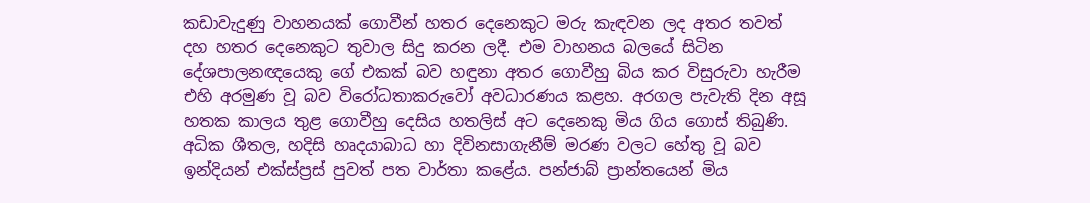කඩාවැදුණු වාහනයක් ගොවීන් හතර දෙනෙකුට මරු කැඳවන ලද අතර තවත් දහ හතර දෙනෙකුට තුවාල සිදු කරන ලදී. එම වාහනය බලයේ සිටින දේශපාලනඥයෙකු ගේ එකක් බව හඳුනා අතර ගොවීහු බිය කර විසුරුවා හැරීම එහි අරමුණ වූ බව විරෝධතාකරුවෝ අවධාරණය කළහ. අරගල පැවැති දින අසූ හතක කාලය තුළ ගොවීහු දෙසිය හතලිස් අට දෙනෙකු මිය ගිය ගොස් තිබුණි. අධික ශීතල, හදිසි හෘදයාබාධ හා දිවිනසාගැනීම් මරණ වලට හේතු වූ බව ඉන්දියන් එක්ස්ප්‍රස් පුවත් පත වාර්තා කළේය. පන්ජාබ් ප්‍රාන්තයෙන් මිය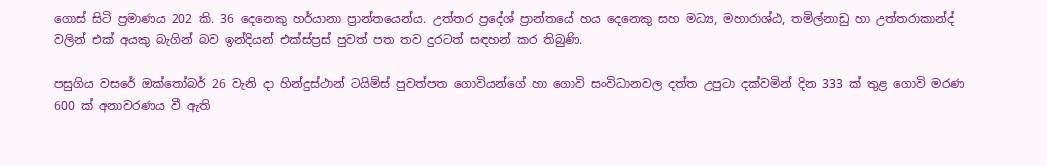ගොස් සිටි ප්‍රමාණය 202 කි. 36 දෙනෙකු හර්යානා ප්‍රාන්තයෙන්ය. උත්තර ප්‍රදේශ් ප්‍රාන්තයේ හය දෙනෙකු සහ මධ්‍ය, මහාරාශ්ඨ, තමිල්නාඩු හා උත්තරාකාන්ද් වලින් එක් අයකු බැගින් බව ඉන්දියන් එක්ස්ප්‍රස් පුවත් පත තව දුරටත් සඳහන් කර තිබුණි.

පසුගිය වසරේ ඔක්තෝබර් 26 වැනි දා හින්දුස්ථාන් ටයිම්ස් පුවත්පත ගොවියන්ගේ හා ගොවි සංවිධානවල දත්ත උපුටා දක්වමින් දින 333 ක් තුළ ගොවි මරණ 600 ක් අනාවරණය වී ඇති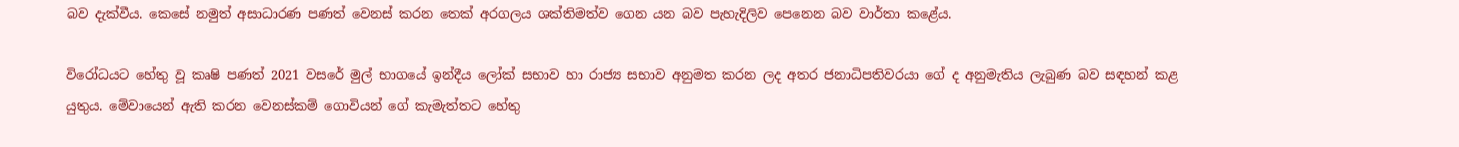බව දැක්වීය. කෙසේ නමුත් අසාධාරණ පණත් වෙනස් කරන තෙක් අරගලය ශක්තිමත්ව ගෙන යන බව පැහැදිලිව පෙනෙන බව වාර්තා කළේය.

විරෝධයට හේතු වූ කෘෂි පණත් 2021 වසරේ මුල් භාගයේ ඉන්දීය ලෝක් සභාව හා රාජ්‍ය සභාව අනුමත කරන ලද අතර ජනාධිපතිවරයා ගේ ද අනුමැතිය ලැබුණ බව සඳහන් කළ යුතුය. මේවායෙන් ඇති කරන වෙනස්කම් ගොවියන් ගේ කැමැත්තට හේතු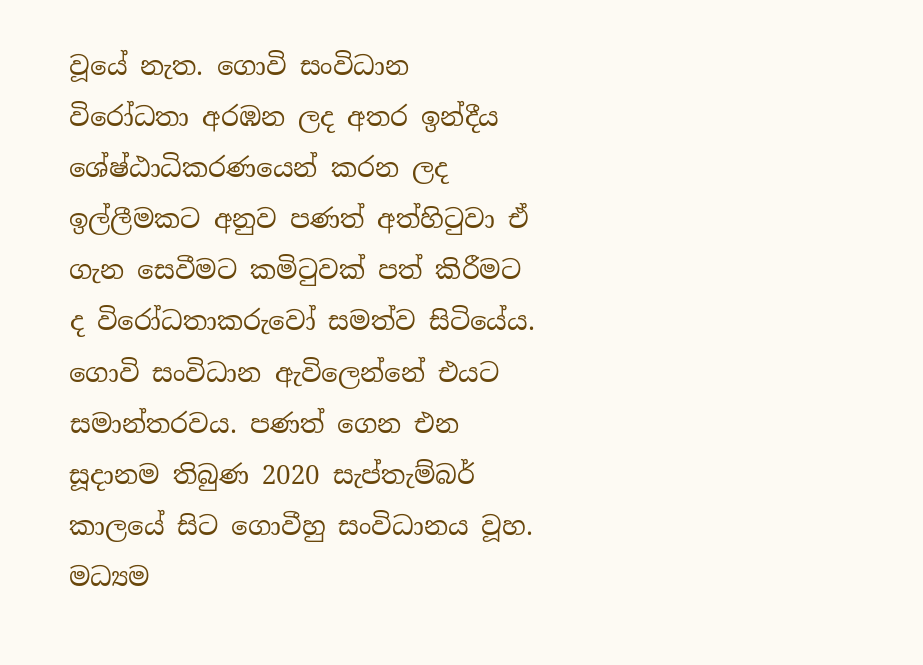වූයේ නැත. ගොවි සංවිධාන විරෝධතා අරඹන ලද අතර ඉන්දීය ශේෂ්ඨාධිකරණයෙන් කරන ලද ඉල්ලීමකට අනුව පණත් අත්හිටුවා ඒ ගැන සෙවීමට කමිටුවක් පත් කිරීමට ද විරෝධතාකරුවෝ සමත්ව සිටියේය. ගොවි සංවිධාන ඇවිලෙන්නේ එයට සමාන්තරවය. පණත් ගෙන එන සූදානම තිබුණ 2020 සැප්තැම්බර් කාලයේ සිට ගොවීහු සංවිධානය වූහ. මධ්‍යම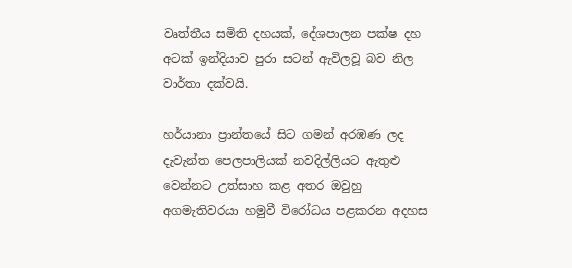වෘත්තීය සමිති දහයක්, දේශපාලන පක්ෂ දහ අටක් ඉන්දියාව පුරා සටන් ඇවිලවූ බව නිල වාර්තා දක්වයි.

හර්යානා ප්‍රාන්තයේ සිට ගමන් අරඹණ ලද දැවැන්ත පෙලපාලියක් නවදිල්ලියට ඇතුළු වෙන්නට උත්සාහ කළ අතර ඔවුහු අගමැතිවරයා හමුවී විරෝධය පළකරන අදහස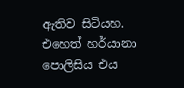ඇතිව සිටියහ. එහෙත් හර්යානා පොලිසිය එය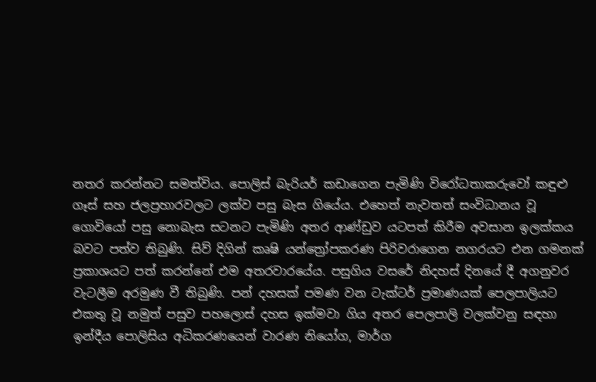නතර කරන්නට සමත්විය. පොලිස් බැරියර් කඩාගෙන පැමිණි විරෝධතාකරුවෝ කඳුළු ගෑස් සහ ජලප්‍රහාරවලට ලක්ව පසු බැස ගියේය. එහෙත් නැවතත් සංවිධානය වූ ගොවියෝ පසු නොබැස සටනට පැමිණි අතර ආණ්ඩුව යටපත් කිරීම අවසාන ඉලක්කය බවට පත්ව තිබුණි. සිව් දිගින් කෘෂි යන්ත්‍රෝපකරණ පිරිවරාගෙන නගරයට එන ගමනක් ප්‍රකාශයට පත් කරන්නේ එම අතරවාරයේය. පසුගිය වසරේ නිදහස් දිනයේ දී අගනුවර වැටලීම අරමුණ වී තිබුණි. පන් දහසක් පමණ වන ටැක්ටර් ප්‍රමාණයක් පෙලපාලියට එකතු වූ නමුත් පසුව පහලොස් දහස ඉක්මවා ගිය අතර පෙලපාලි වලක්වනු සඳහා ඉන්දීය පොලිසිය අධිකරණයෙන් වාරණ නියෝග, මාර්ග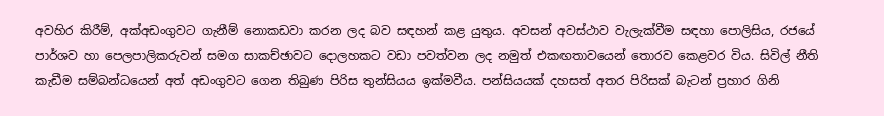අවහිර කිරීම්, අක්අඩංගුවට ගැනීම් නොකඩවා කරන ලද බව සඳහන් කළ යුතුය. අවසන් අවස්ථාව වැලැක්වීම සඳහා පොලිසිය, රජයේ පාර්ශව හා පෙලපාලිකරුවන් සමග සාකච්ඡාවට දොලහකට වඩා පවත්වන ලද නමුත් එකඟතාවයෙන් තොරව කෙළවර විය. සිවිල් නීති කැඩීම සම්බන්ධයෙන් අත් අඩංගුවට ගෙන තිබුණ පිරිස තුන්සියය ඉක්මවීය. පන්සියයක් දහසත් අතර පිරිසක් බැටන් ප්‍රහාර ගිනි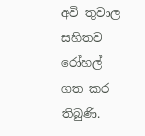අවි තුවාල සහිතව රෝහල් ගත කර තිබුණි.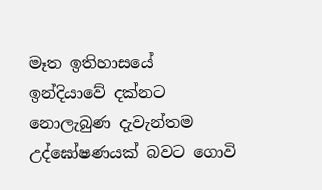මෑත ඉතිහාසයේ ඉන්දියාවේ දක්නට නොලැබුණ දැවැන්තම උද්ඝෝෂණයක් බවට ගොවි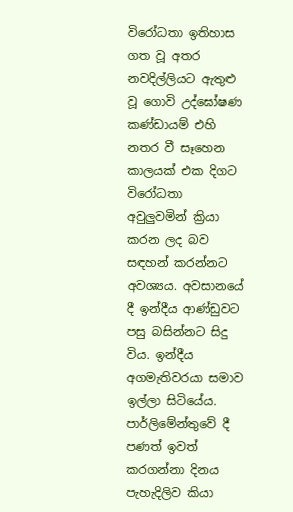විරෝධතා ඉතිහාස ගත වූ අතර නවදිල්ලියට ඇතුළු වූ ගොවි උද්ඝෝෂණ කණ්ඩායම් එහි නතර වී සෑහෙන කාලයක් එක දිගට විරෝධතා අවුලුවමින් ක්‍රියා කරන ලද බව සඳහන් කරන්නට අවශ්‍යය. අවසානයේ දී ඉන්දීය ආණ්ඩුවට පසු බසින්නට සිදු විය. ඉන්දීය අගමැතිවරයා සමාව ඉල්ලා සිටියේය. පාර්ලිමේන්තුවේ දී පණත් ඉවත් කරගන්නා දිනය පැහැදිලිව කියා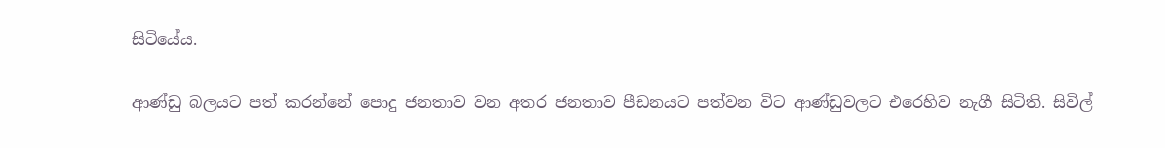සිටියේය.

ආණ්ඩු බලයට පත් කරන්නේ පොදු ජනතාව වන අතර ජනතාව පීඩනයට පත්වන විට ආණ්ඩුවලට එරෙහිව නැගී සිටිති. සිවිල්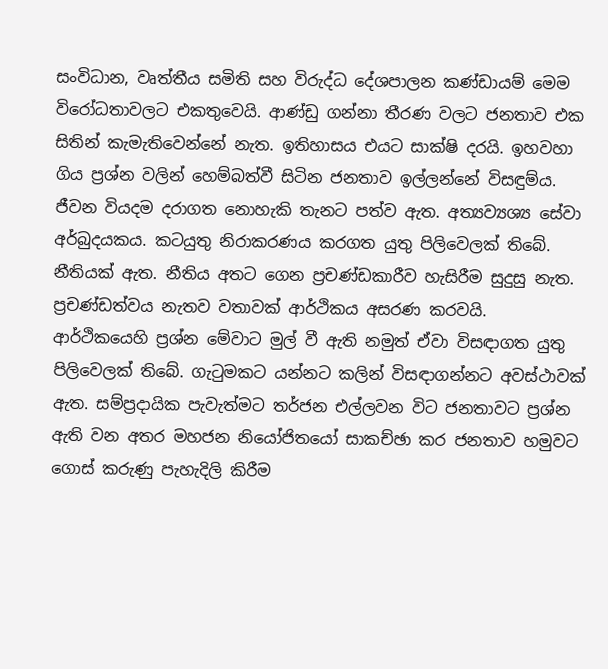සංවිධාන, වෘත්තීය සමිති සහ විරුද්ධ දේශපාලන කණ්ඩායම් මෙම විරෝධතාවලට එකතුවෙයි. ආණ්ඩු ගන්නා තීරණ වලට ජනතාව එක සිතින් කැමැතිවෙන්නේ නැත. ඉතිහාසය එයට සාක්ෂි දරයි. ඉහවහා ගිය ප්‍රශ්න වලින් හෙම්බත්වී සිටින ජනතාව ඉල්ලන්නේ විසඳුම්ය. ජීවන වියදම දරාගත නොහැකි තැනට පත්ව ඇත. අත්‍යව්‍යශ්‍ය සේවා අර්බුදයකය. කටයුතු නිරාකරණය කරගත යුතු පිලිවෙලක් තිබේ. නීතියක් ඇත. නීතිය අතට ගෙන ප්‍රචණ්ඩකාරීව හැසිරීම සුදුසු නැත. ප්‍රචණ්ඩත්වය නැතව වතාවක් ආර්ථිකය අසරණ කරවයි. ආර්ථිකයෙහි ප්‍රශ්න මේවාට මුල් වී ඇති නමුත් ඒවා විසඳාගත යුතු පිලිවෙලක් තිබේ. ගැටුමකට යන්නට කලින් විසඳාගන්නට අවස්ථාවක් ඇත. සම්ප්‍රදායික පැවැත්මට තර්ජන එල්ලවන විට ජනතාවට ප්‍රශ්න ඇති වන අතර මහජන නියෝජිතයෝ සාකච්ඡා කර ජනතාව හමුවට ගොස් කරුණු පැහැදිලි කිරීම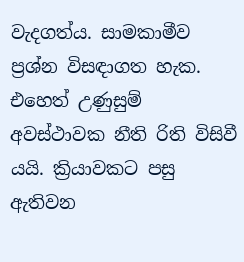වැදගත්ය. සාමකාමීව ප්‍රශ්න විසඳාගත හැක. එහෙත් උණුසුම් අවස්ථාවක නීති රිති විසිවී යයි. ක්‍රියාවකට පසු ඇතිවන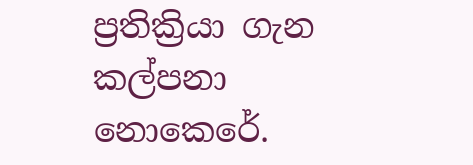ප්‍රතික්‍රියා ගැන කල්පනා නොකෙරේ.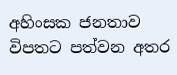අහිංසක ජනතාව විපතට පත්වන අතර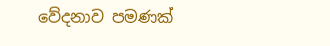වේදනාව පමණක්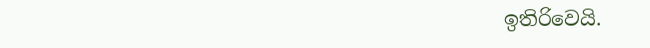ඉතිරිවෙයි.